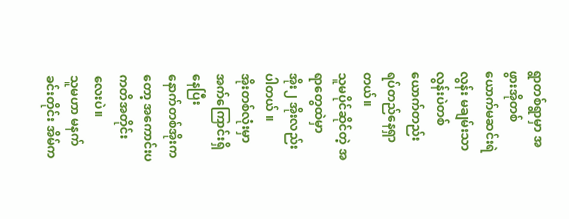ရွာတစ်ရွာမှာ အဖွားအိုတစ်ယောက်မဆင်းရဲလွန်း မချမ်းသာလွန်းပဲတစ်ယောက်တည်း ရပ်တည်နေရှာတယ်။
သူမပိုင်ဆိုင်တဲ့ အရာတွေထဲမှာ
အိုး၂ အိုးလည်း ပါတယ် ။
အိုးတစ်လုံးမှာ အက်ကြောင်းရှိနေပြီး
နောက်တစ်အိုးကတော့ အကောင်းပကတိအတိုင်းလေးပဲ။
သူမဟာ မနက်ခင်းတိုင်း အိမ်က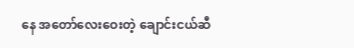နေ အတော်လေးဝေးတဲ့ ချောင်းငယ်ဆီ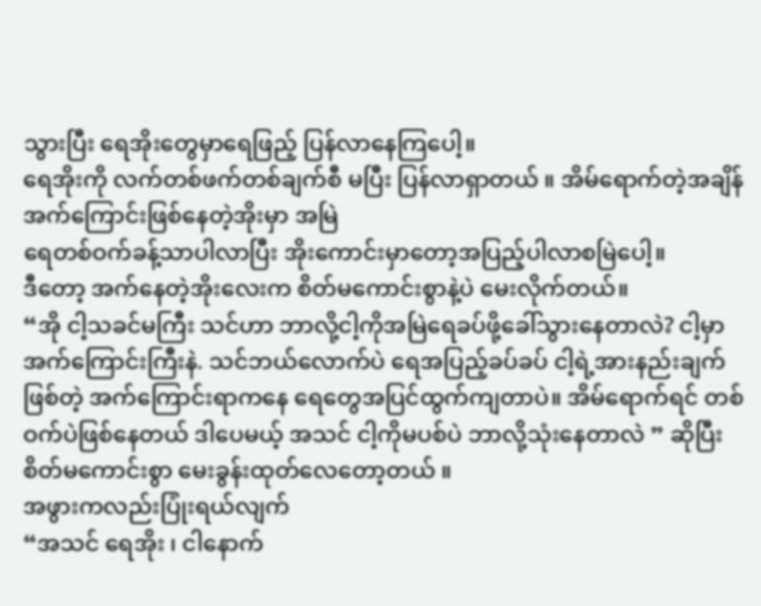သွားပြီး ရေအိုးတွေမှာရေဖြည့် ပြန်လာနေကြပေါ့။
ရေအိုးကို လက်တစ်ဖက်တစ်ချက်စီ မပြီး ပြန်လာရှာတယ် ။ အိမ်ရောက်တဲ့အချိန် အက်ကြောင်းဖြစ်နေတဲ့အိုးမှာ အမြဲ
ရေတစ်ဝက်ခန့်သာပါလာပြီး အိုးကောင်းမှာတော့အပြည့်ပါလာစမြဲပေါ့။
ဒီတော့ အက်နေတဲ့အိုးလေးက စိတ်မကောင်းစွာနဲ့ပဲ မေးလိုက်တယ်။
“အို ငါ့သခင်မကြီး သင်ဟာ ဘာလို့ငါ့ကိုအမြဲရေခပ်ဖို့ခေါ်သွားနေတာလဲ? ငါ့မှာ အက်ကြောင်းကြီးနဲ. သင်ဘယ်လောက်ပဲ ရေအပြည့်ခပ်ခပ် ငါ့ရဲ့အားနည်းချက်ဖြစ်တဲ့ အက်ကြောင်းရာကနေ ရေတွေအပြင်ထွက်ကျတာပဲ။ အိမ်ရောက်ရင် တစ်ဝက်ပဲဖြစ်နေတယ် ဒါပေမယ့် အသင် ငါ့ကိုမပစ်ပဲ ဘာလို့သုံးနေတာလဲ ” ဆိုပြီး စိတ်မကောင်းစွာ မေးခွန်းထုတ်လေတော့တယ် ။
အဖွားကလည်းပြုံးရယ်လျက်
“အသင် ရေအိုး ၊ ငါနောက်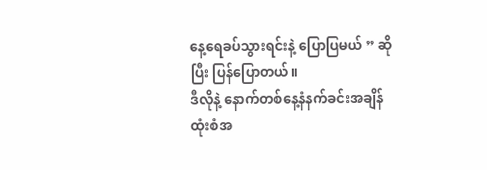နေ့ရေခပ်သွားရင်းနဲ့ ပြောပြမယ် ” ဆိုပြီး ပြန်ပြောတယ်။
ဒီလိုနဲ့ နောက်တစ်နေ့နံနက်ခင်းအချိန်
ထုံးစံအ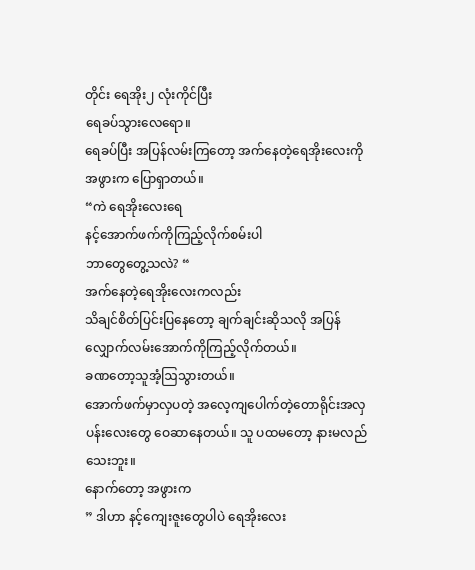တိုင်း ရေအိုး၂ လုံးကိုင်ပြီး
ရေခပ်သွားလေရော။
ရေခပ်ပြီး အပြန်လမ်းကြတော့ အက်နေတဲ့ရေအိုးလေးကို အဖွားက ပြောရှာတယ်။
“ကဲ ရေအိုးလေးရေ
နင့်အောက်ဖက်ကိုကြည့်လိုက်စမ်းပါ
ဘာတွေတွေ့သလဲ? “
အက်နေတဲ့ရေအိုးလေးကလည်း
သိချင်စိတ်ပြင်းပြနေတော့ ချက်ချင်းဆိုသလို အပြန်လျှောက်လမ်းအောက်ကိုကြည့်လိုက်တယ်။
ခဏတော့သူအံ့ဩသွားတယ်။
အောက်ဖက်မှာလှပတဲ့ အလေ့ကျပေါက်တဲ့တောရိုင်းအလှပန်းလေးတွေ ဝေဆာနေတယ်။ သူ ပထမတော့ နားမလည်သေးဘူး။
နောက်တော့ အဖွားက
” ဒါဟာ နင့်ကျေးဇူးတွေပါပဲ ရေအိုးလေး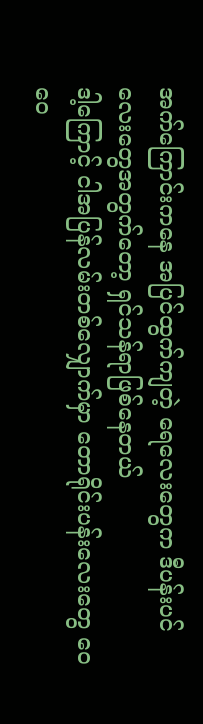အက်ကြောင်းကနေ အပြင်ထွက်ကျတဲ့ ရေလေးတွေက ဒီပန်းပင်လေးတွေအတွက်တော့ ရှင်သန်ရာဖြစ်နေတယ်
ဒါ့ကြောင့် ငါအပြန်လမ်းတစ်လျှောက်မှာ တောရိုင်းပန်းလေးတွေ ဝေဝေ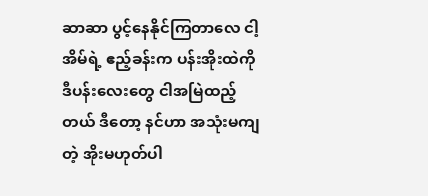ဆာဆာ ပွင့်နေနိုင်ကြတာလေ ငါ့အိမ်ရဲ့ ဧည့်ခန်းက ပန်းအိုးထဲကို ဒီပန်းလေးတွေ ငါအမြဲထည့်တယ် ဒီတော့ နင်ဟာ အသုံးမကျတဲ့ အိုးမဟုတ်ပါ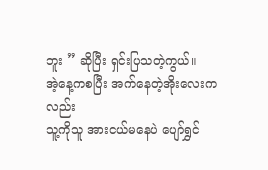ဘူး ” ဆိုပြီး ရှင်းပြသတဲ့ကွယ်။
အဲ့နေ့ကစပြီး အက်နေတဲ့အိုးလေးကလည်း
သူ့ကိုသူ အားငယ်မနေပဲ ပျော်ရွှင်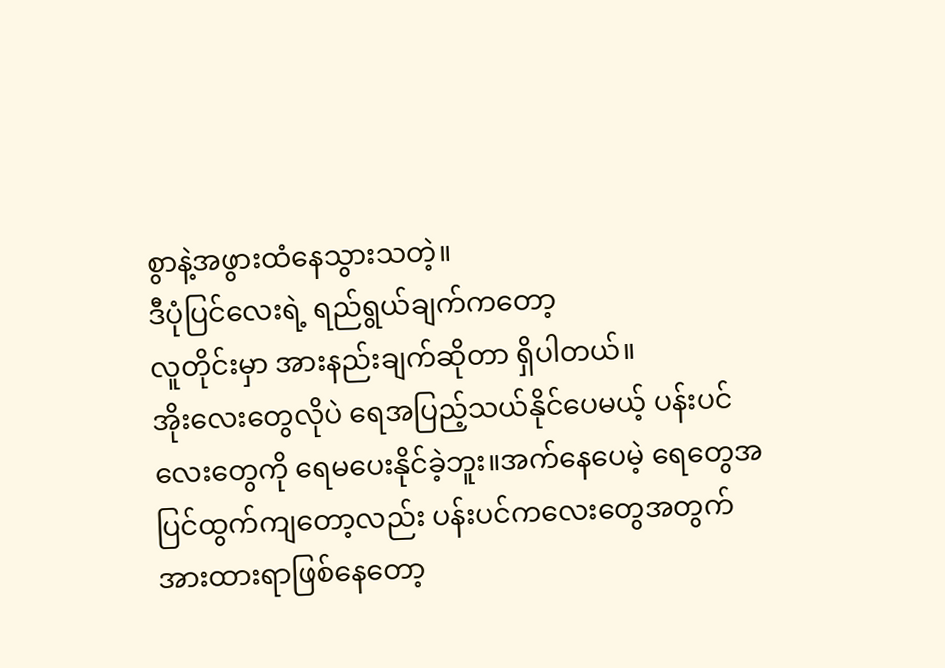စွာနဲ့အဖွားထံနေသွားသတဲ့။
ဒီပုံပြင်လေးရဲ့ ရည်ရွယ်ချက်ကတော့
လူတိုင်းမှာ အားနည်းချက်ဆိုတာ ရှိပါတယ်။
အိုးလေးတွေလိုပဲ ရေအပြည့်သယ်နိုင်ပေမယ့် ပန်းပင်လေးတွေကို ရေမပေးနိုင်ခဲ့ဘူး။အက်နေပေမဲ့ ရေတွေအပြင်ထွက်ကျတော့လည်း ပန်းပင်ကလေးတွေအတွက် အားထားရာဖြစ်နေတော့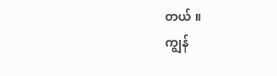တယ် ။
ကျွန်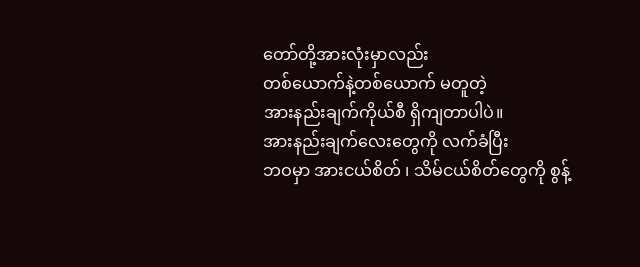တော်တို့အားလုံးမှာလည်း
တစ်ယောက်နဲ့တစ်ယောက် မတူတဲ့
အားနည်းချက်ကိုယ်စီ ရှိကျတာပါပဲ။
အားနည်းချက်လေးတွေကို လက်ခံပြီး
ဘဝမှာ အားငယ်စိတ် ၊ သိမ်ငယ်စိတ်တွေကို စွန့်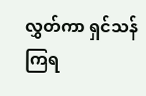လွှတ်ကာ ရှင်သန်ကြရ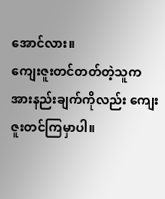အောင်လား။
ကျေးဇူးတင်တတ်တဲ့သူက
အားနည်းချက်ကိုလည်း ကျေးဇူးတင်ကြမှာပါ။